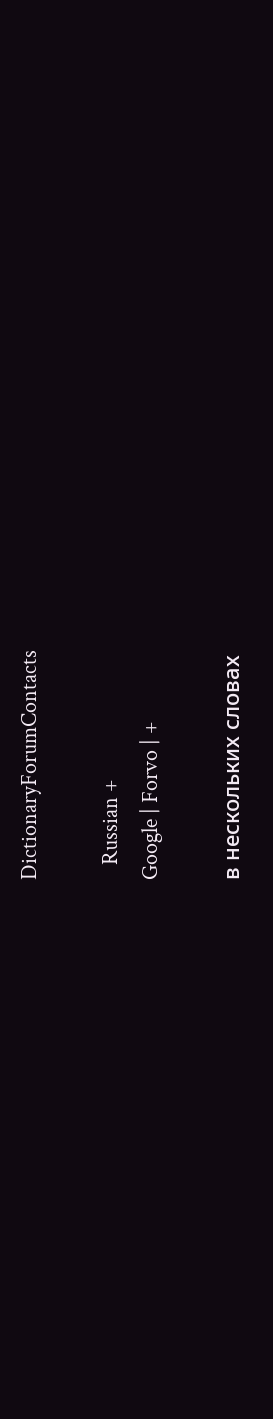DictionaryForumContacts

   Russian +
Google | Forvo | +

в нескольких словах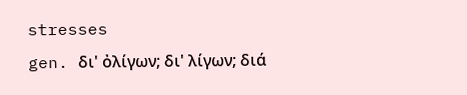stresses
gen. δι' ὀλίγων; δι' λίγων; διά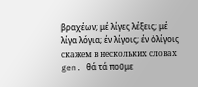βραχέων; μέ λίγες λέξεις; μέ λίγα λόγια; έν λίγοις; έν ὀλίγοις
скажем в нескольких словах
gen. θά τά που̃με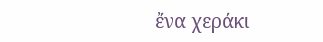ἔνα χεράκι